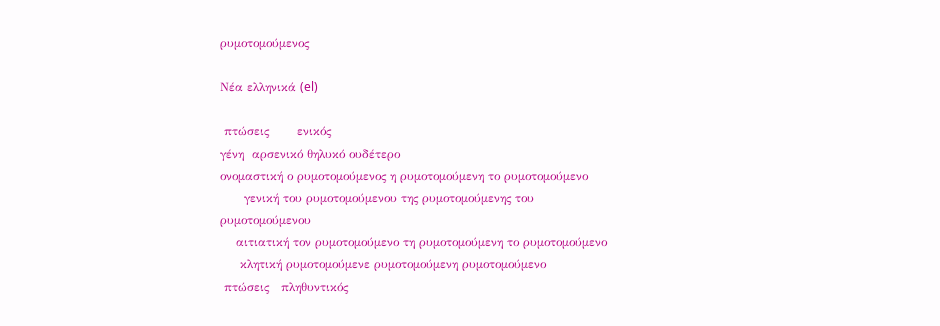ρυμοτομούμενος

Νέα ελληνικά (el)

 πτώσεις       ενικός
γένη  αρσενικό θηλυκό ουδέτερο
ονομαστική ο ρυμοτομούμενος η ρυμοτομούμενη το ρυμοτομούμενο
      γενική του ρυμοτομούμενου της ρυμοτομούμενης του ρυμοτομούμενου
    αιτιατική τον ρυμοτομούμενο τη ρυμοτομούμενη το ρυμοτομούμενο
     κλητική ρυμοτομούμενε ρυμοτομούμενη ρυμοτομούμενο
 πτώσεις   πληθυντικός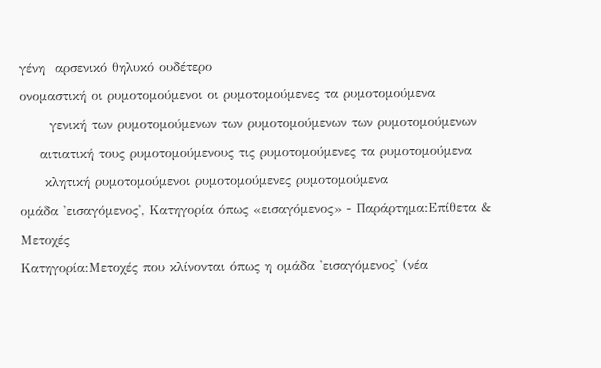γένη  αρσενικό θηλυκό ουδέτερο
ονομαστική οι ρυμοτομούμενοι οι ρυμοτομούμενες τα ρυμοτομούμενα
      γενική των ρυμοτομούμενων των ρυμοτομούμενων των ρυμοτομούμενων
    αιτιατική τους ρυμοτομούμενους τις ρυμοτομούμενες τα ρυμοτομούμενα
     κλητική ρυμοτομούμενοι ρυμοτομούμενες ρυμοτομούμενα
ομάδα 'εισαγόμενος', Κατηγορία όπως «εισαγόμενος» - Παράρτημα:Επίθετα & Μετοχές
Κατηγορία:Μετοχές που κλίνονται όπως η ομάδα 'εισαγόμενος' (νέα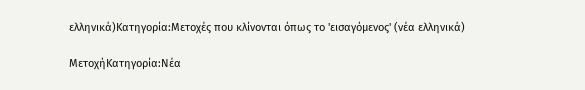ελληνικά)Κατηγορία:Μετοχές που κλίνονται όπως το 'εισαγόμενος' (νέα ελληνικά)

ΜετοχήΚατηγορία:Νέα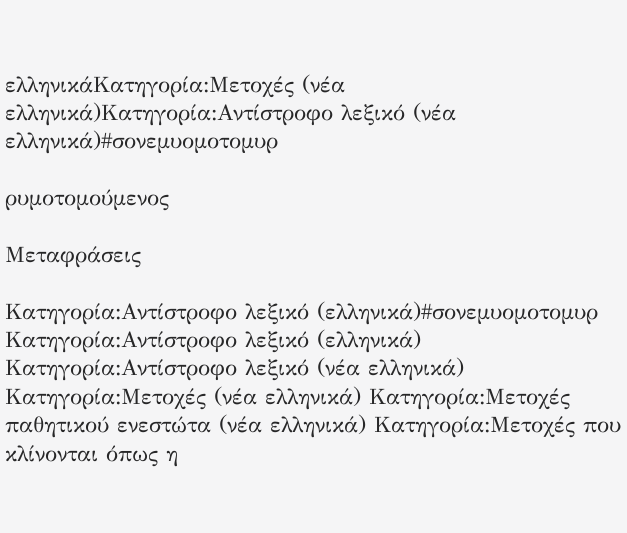ελληνικάΚατηγορία:Μετοχές (νέα ελληνικά)Κατηγορία:Αντίστροφο λεξικό (νέα ελληνικά)#σονεμυομοτομυρ

ρυμοτομούμενος

Μεταφράσεις

Κατηγορία:Αντίστροφο λεξικό (ελληνικά)#σονεμυομοτομυρ
Κατηγορία:Αντίστροφο λεξικό (ελληνικά) Κατηγορία:Αντίστροφο λεξικό (νέα ελληνικά) Κατηγορία:Μετοχές (νέα ελληνικά) Κατηγορία:Μετοχές παθητικού ενεστώτα (νέα ελληνικά) Κατηγορία:Μετοχές που κλίνονται όπως η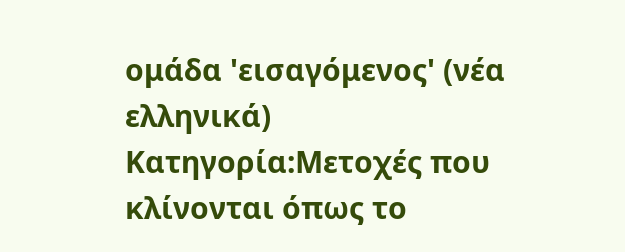ομάδα 'εισαγόμενος' (νέα ελληνικά) Κατηγορία:Μετοχές που κλίνονται όπως το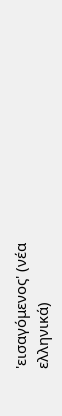'εισαγόμενος' (νέα ελληνικά)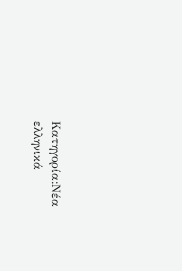Κατηγορία:Νέα ελληνικά